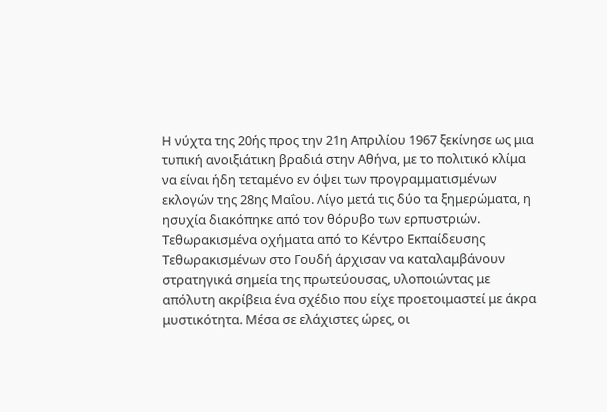Η νύχτα της 20ής προς την 21η Απριλίου 1967 ξεκίνησε ως μια τυπική ανοιξιάτικη βραδιά στην Αθήνα, με το πολιτικό κλίμα να είναι ήδη τεταμένο εν όψει των προγραμματισμένων εκλογών της 28ης Μαΐου. Λίγο μετά τις δύο τα ξημερώματα, η ησυχία διακόπηκε από τον θόρυβο των ερπυστριών. Τεθωρακισμένα οχήματα από το Κέντρο Εκπαίδευσης Τεθωρακισμένων στο Γουδή άρχισαν να καταλαμβάνουν στρατηγικά σημεία της πρωτεύουσας, υλοποιώντας με απόλυτη ακρίβεια ένα σχέδιο που είχε προετοιμαστεί με άκρα μυστικότητα. Μέσα σε ελάχιστες ώρες, οι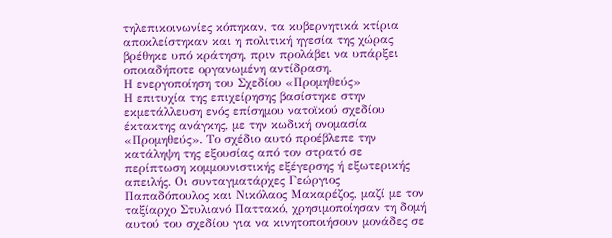τηλεπικοινωνίες κόπηκαν, τα κυβερνητικά κτίρια αποκλείστηκαν και η πολιτική ηγεσία της χώρας βρέθηκε υπό κράτηση, πριν προλάβει να υπάρξει οποιαδήποτε οργανωμένη αντίδραση.
Η ενεργοποίηση του Σχεδίου «Προμηθεύς»
Η επιτυχία της επιχείρησης βασίστηκε στην εκμετάλλευση ενός επίσημου νατοϊκού σχεδίου έκτακτης ανάγκης, με την κωδική ονομασία «Προμηθεύς». Το σχέδιο αυτό προέβλεπε την κατάληψη της εξουσίας από τον στρατό σε περίπτωση κομμουνιστικής εξέγερσης ή εξωτερικής απειλής. Οι συνταγματάρχες Γεώργιος Παπαδόπουλος και Νικόλαος Μακαρέζος, μαζί με τον ταξίαρχο Στυλιανό Παττακό, χρησιμοποίησαν τη δομή αυτού του σχεδίου για να κινητοποιήσουν μονάδες σε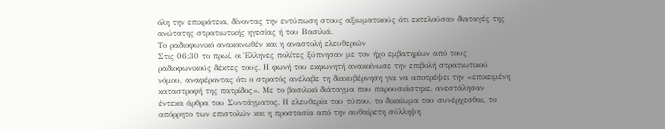όλη την επικράτεια, δίνοντας την εντύπωση στους αξιωματικούς ότι εκτελούσαν διαταγές της ανώτατης στρατιωτικής ηγεσίας ή του Βασιλιά.
Το ραδιοφωνικό ανακοινωθέν και η αναστολή ελευθεριών
Στις 06:30 το πρωί, οι Έλληνες πολίτες ξύπνησαν με τον ήχο εμβατηρίων από τους ραδιοφωνικούς δέκτες τους. Η φωνή του εκφωνητή ανακοίνωσε την επιβολή στρατιωτικού νόμου, αναφέροντας ότι ο στρατός ανέλαβε τη διακυβέρνηση για να αποτρέψει την «επικειμένη καταστροφή της πατρίδος». Με το βασιλικό διάταγμα που παρουσιάστηκε, ανεστάλησαν έντεκα άρθρα του Συντάγματος. Η ελευθερία του τύπου, το δικαίωμα του συνέρχεσθαι, το απόρρητο των επιστολών και η προστασία από την αυθαίρετη σύλληψη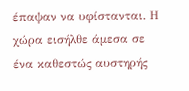έπαψαν να υφίστανται. Η χώρα εισήλθε άμεσα σε ένα καθεστώς αυστηρής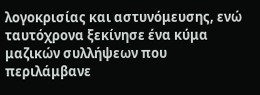λογοκρισίας και αστυνόμευσης, ενώ ταυτόχρονα ξεκίνησε ένα κύμα μαζικών συλλήψεων που περιλάμβανε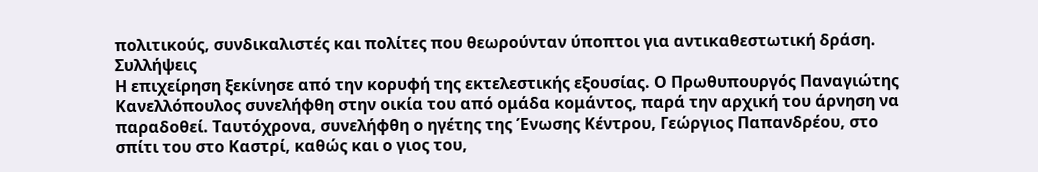πολιτικούς, συνδικαλιστές και πολίτες που θεωρούνταν ύποπτοι για αντικαθεστωτική δράση.
Συλλήψεις
Η επιχείρηση ξεκίνησε από την κορυφή της εκτελεστικής εξουσίας. Ο Πρωθυπουργός Παναγιώτης Κανελλόπουλος συνελήφθη στην οικία του από ομάδα κομάντος, παρά την αρχική του άρνηση να παραδοθεί. Ταυτόχρονα, συνελήφθη ο ηγέτης της Ένωσης Κέντρου, Γεώργιος Παπανδρέου, στο σπίτι του στο Καστρί, καθώς και ο γιος του,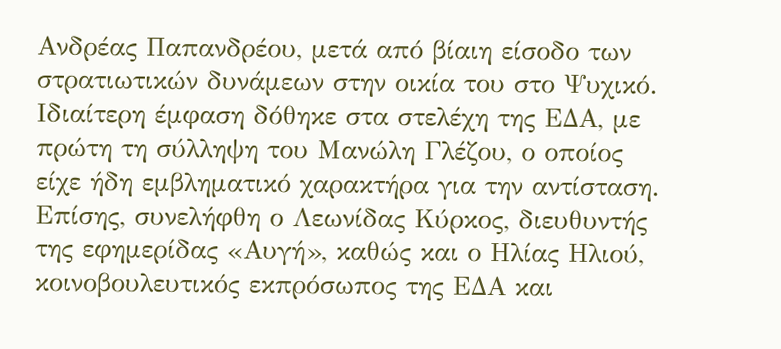Ανδρέας Παπανδρέου, μετά από βίαιη είσοδο των στρατιωτικών δυνάμεων στην οικία του στο Ψυχικό.
Ιδιαίτερη έμφαση δόθηκε στα στελέχη της ΕΔΑ, με πρώτη τη σύλληψη του Μανώλη Γλέζου, ο οποίος είχε ήδη εμβληματικό χαρακτήρα για την αντίσταση. Επίσης, συνελήφθη ο Λεωνίδας Κύρκος, διευθυντής της εφημερίδας «Αυγή», καθώς και ο Ηλίας Ηλιού, κοινοβουλευτικός εκπρόσωπος της ΕΔΑ και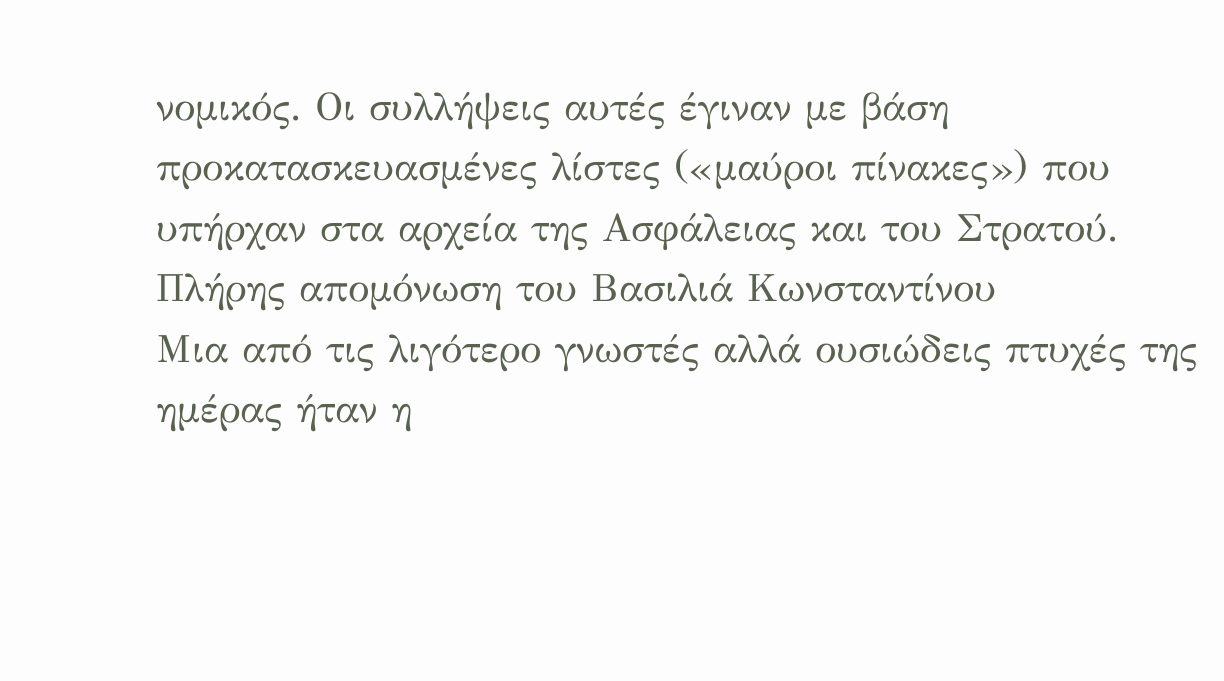νομικός. Οι συλλήψεις αυτές έγιναν με βάση προκατασκευασμένες λίστες («μαύροι πίνακες») που υπήρχαν στα αρχεία της Ασφάλειας και του Στρατού.
Πλήρης απομόνωση του Βασιλιά Κωνσταντίνου
Μια από τις λιγότερο γνωστές αλλά ουσιώδεις πτυχές της ημέρας ήταν η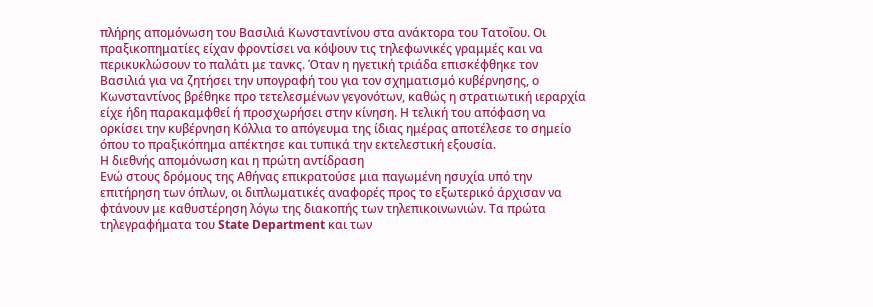πλήρης απομόνωση του Βασιλιά Κωνσταντίνου στα ανάκτορα του Τατοΐου. Οι πραξικοπηματίες είχαν φροντίσει να κόψουν τις τηλεφωνικές γραμμές και να περικυκλώσουν το παλάτι με τανκς. Όταν η ηγετική τριάδα επισκέφθηκε τον Βασιλιά για να ζητήσει την υπογραφή του για τον σχηματισμό κυβέρνησης, ο Κωνσταντίνος βρέθηκε προ τετελεσμένων γεγονότων, καθώς η στρατιωτική ιεραρχία είχε ήδη παρακαμφθεί ή προσχωρήσει στην κίνηση. Η τελική του απόφαση να ορκίσει την κυβέρνηση Κόλλια το απόγευμα της ίδιας ημέρας αποτέλεσε το σημείο όπου το πραξικόπημα απέκτησε και τυπικά την εκτελεστική εξουσία.
Η διεθνής απομόνωση και η πρώτη αντίδραση
Ενώ στους δρόμους της Αθήνας επικρατούσε μια παγωμένη ησυχία υπό την επιτήρηση των όπλων, οι διπλωματικές αναφορές προς το εξωτερικό άρχισαν να φτάνουν με καθυστέρηση λόγω της διακοπής των τηλεπικοινωνιών. Τα πρώτα τηλεγραφήματα του State Department και των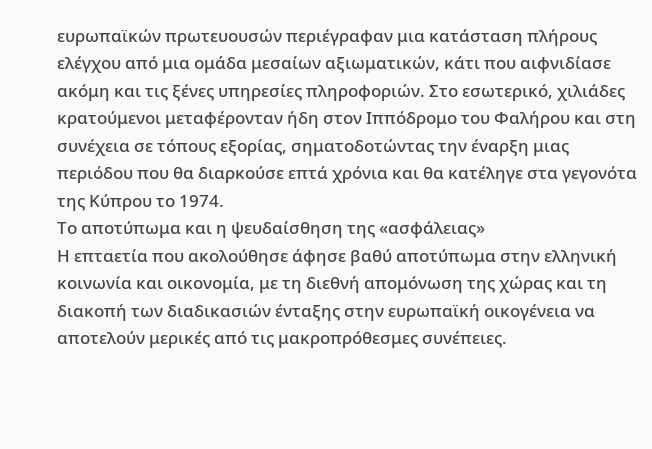ευρωπαϊκών πρωτευουσών περιέγραφαν μια κατάσταση πλήρους ελέγχου από μια ομάδα μεσαίων αξιωματικών, κάτι που αιφνιδίασε ακόμη και τις ξένες υπηρεσίες πληροφοριών. Στο εσωτερικό, χιλιάδες κρατούμενοι μεταφέρονταν ήδη στον Ιππόδρομο του Φαλήρου και στη συνέχεια σε τόπους εξορίας, σηματοδοτώντας την έναρξη μιας περιόδου που θα διαρκούσε επτά χρόνια και θα κατέληγε στα γεγονότα της Κύπρου το 1974.
Το αποτύπωμα και η ψευδαίσθηση της «ασφάλειας»
Η επταετία που ακολούθησε άφησε βαθύ αποτύπωμα στην ελληνική κοινωνία και οικονομία, με τη διεθνή απομόνωση της χώρας και τη διακοπή των διαδικασιών ένταξης στην ευρωπαϊκή οικογένεια να αποτελούν μερικές από τις μακροπρόθεσμες συνέπειες.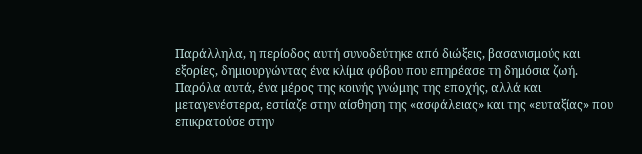Παράλληλα, η περίοδος αυτή συνοδεύτηκε από διώξεις, βασανισμούς και εξορίες, δημιουργώντας ένα κλίμα φόβου που επηρέασε τη δημόσια ζωή. Παρόλα αυτά, ένα μέρος της κοινής γνώμης της εποχής, αλλά και μεταγενέστερα, εστίαζε στην αίσθηση της «ασφάλειας» και της «ευταξίας» που επικρατούσε στην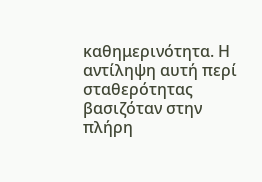καθημερινότητα. Η αντίληψη αυτή περί σταθερότητας βασιζόταν στην πλήρη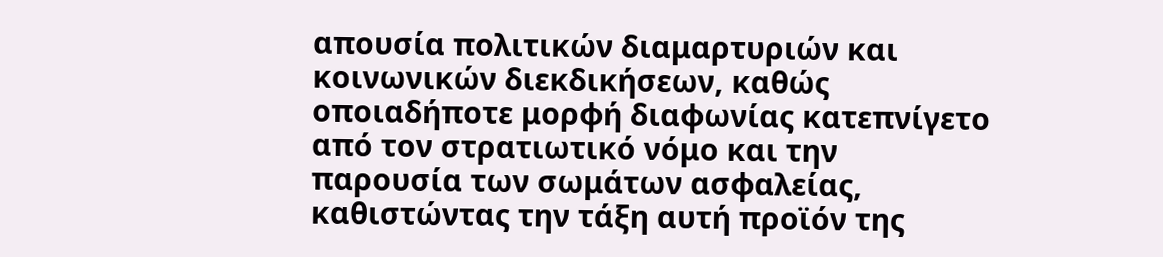απουσία πολιτικών διαμαρτυριών και κοινωνικών διεκδικήσεων, καθώς οποιαδήποτε μορφή διαφωνίας κατεπνίγετο από τον στρατιωτικό νόμο και την παρουσία των σωμάτων ασφαλείας, καθιστώντας την τάξη αυτή προϊόν της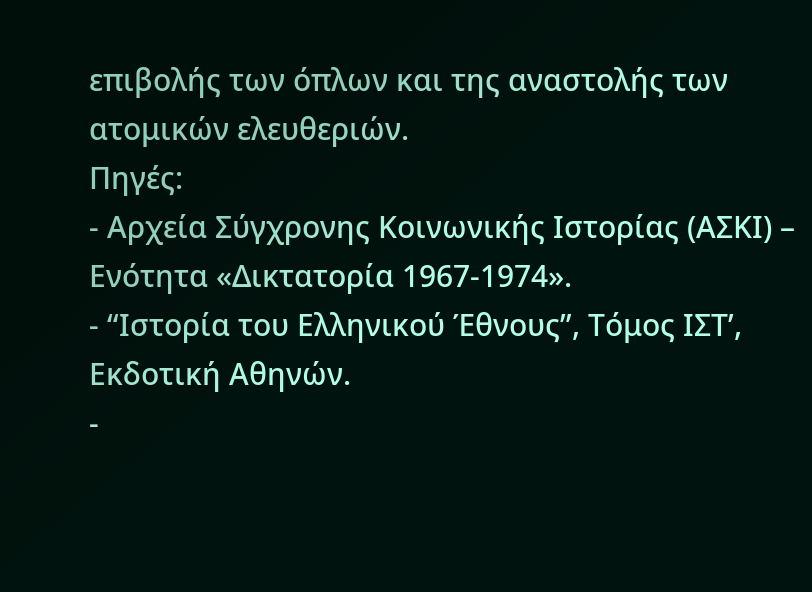επιβολής των όπλων και της αναστολής των ατομικών ελευθεριών.
Πηγές:
- Αρχεία Σύγχρονης Κοινωνικής Ιστορίας (ΑΣΚΙ) – Ενότητα «Δικτατορία 1967-1974».
- “Ιστορία του Ελληνικού Έθνους”, Τόμος ΙΣΤ’, Εκδοτική Αθηνών.
-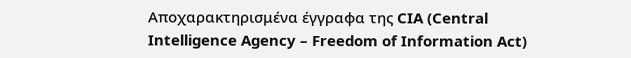Αποχαρακτηρισμένα έγγραφα της CIA (Central Intelligence Agency – Freedom of Information Act)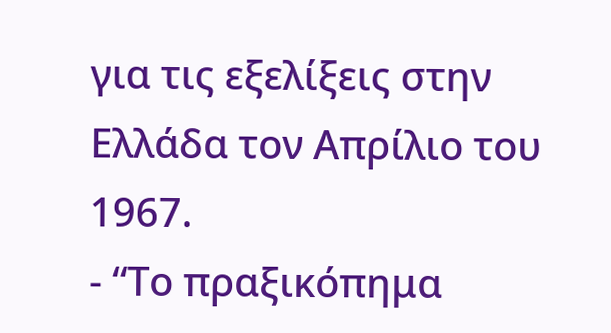για τις εξελίξεις στην Ελλάδα τον Απρίλιο του 1967.
- “Το πραξικόπημα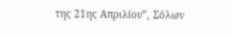της 21ης Απριλίου”, Σόλων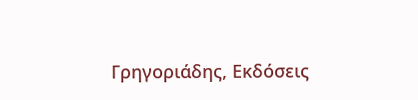Γρηγοριάδης, Εκδόσεις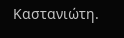Καστανιώτη.